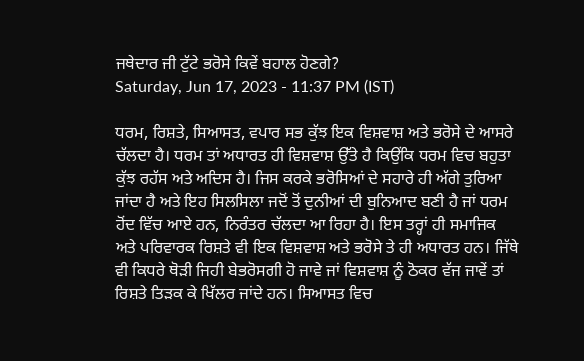ਜਥੇਦਾਰ ਜੀ ਟੁੱਟੇ ਭਰੋਸੇ ਕਿਵੇਂ ਬਹਾਲ ਹੋਣਗੇ?
Saturday, Jun 17, 2023 - 11:37 PM (IST)

ਧਰਮ, ਰਿਸ਼ਤੇ, ਸਿਆਸਤ, ਵਪਾਰ ਸਭ ਕੁੱਝ ਇਕ ਵਿਸ਼ਵਾਸ਼ ਅਤੇ ਭਰੋਸੇ ਦੇ ਆਸਰੇ ਚੱਲਦਾ ਹੈ। ਧਰਮ ਤਾਂ ਅਧਾਰਤ ਹੀ ਵਿਸ਼ਵਾਸ਼ ਉੱਤੇ ਹੈ ਕਿਉਂਕਿ ਧਰਮ ਵਿਚ ਬਹੁਤਾ ਕੁੱਝ ਰਹੱਸ ਅਤੇ ਅਦਿਸ ਹੈ। ਜਿਸ ਕਰਕੇ ਭਰੋਸਿਆਂ ਦੇ ਸਹਾਰੇ ਹੀ ਅੱਗੇ ਤੁਰਿਆ ਜਾਂਦਾ ਹੈ ਅਤੇ ਇਹ ਸਿਲਸਿਲਾ ਜਦੋਂ ਤੋਂ ਦੁਨੀਆਂ ਦੀ ਬੁਨਿਆਦ ਬਣੀ ਹੈ ਜਾਂ ਧਰਮ ਹੋਂਦ ਵਿੱਚ ਆਏ ਹਨ, ਨਿਰੰਤਰ ਚੱਲਦਾ ਆ ਰਿਹਾ ਹੈ। ਇਸ ਤਰ੍ਹਾਂ ਹੀ ਸਮਾਜਿਕ ਅਤੇ ਪਰਿਵਾਰਕ ਰਿਸ਼ਤੇ ਵੀ ਇਕ ਵਿਸ਼ਵਾਸ਼ ਅਤੇ ਭਰੋਸੇ ਤੇ ਹੀ ਅਧਾਰਤ ਹਨ। ਜਿੱਥੇ ਵੀ ਕਿਧਰੇ ਥੋੜੀ ਜਿਹੀ ਬੇਭਰੋਸਗੀ ਹੋ ਜਾਵੇ ਜਾਂ ਵਿਸ਼ਵਾਸ਼ ਨੂੰ ਠੋਕਰ ਵੱਜ ਜਾਵੇਂ ਤਾਂ ਰਿਸ਼ਤੇ ਤਿੜਕ ਕੇ ਖਿੱਲਰ ਜਾਂਦੇ ਹਨ। ਸਿਆਸਤ ਵਿਚ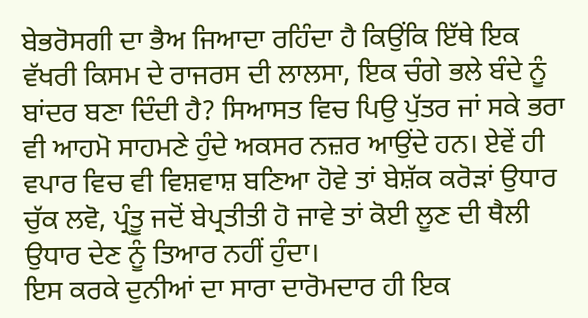ਬੇਭਰੋਸਗੀ ਦਾ ਭੈਅ ਜਿਆਦਾ ਰਹਿੰਦਾ ਹੈ ਕਿਉਂਕਿ ਇੱਥੇ ਇਕ ਵੱਖਰੀ ਕਿਸਮ ਦੇ ਰਾਜਰਸ ਦੀ ਲਾਲਸਾ, ਇਕ ਚੰਗੇ ਭਲੇ ਬੰਦੇ ਨੂੰ ਬਾਂਦਰ ਬਣਾ ਦਿੰਦੀ ਹੈ? ਸਿਆਸਤ ਵਿਚ ਪਿਉ ਪੁੱਤਰ ਜਾਂ ਸਕੇ ਭਰਾ ਵੀ ਆਹਮੋ ਸਾਹਮਣੇ ਹੁੰਦੇ ਅਕਸਰ ਨਜ਼ਰ ਆਉਂਦੇ ਹਨ। ਏਵੇਂ ਹੀ ਵਪਾਰ ਵਿਚ ਵੀ ਵਿਸ਼ਵਾਸ਼ ਬਣਿਆ ਹੋਵੇ ਤਾਂ ਬੇਸ਼ੱਕ ਕਰੋੜਾਂ ਉਧਾਰ ਚੁੱਕ ਲਵੋ, ਪ੍ਰੰਤੂ ਜਦੋਂ ਬੇਪ੍ਰਤੀਤੀ ਹੋ ਜਾਵੇ ਤਾਂ ਕੋਈ ਲੂਣ ਦੀ ਥੈਲੀ ਉਧਾਰ ਦੇਣ ਨੂੰ ਤਿਆਰ ਨਹੀਂ ਹੁੰਦਾ।
ਇਸ ਕਰਕੇ ਦੁਨੀਆਂ ਦਾ ਸਾਰਾ ਦਾਰੋਮਦਾਰ ਹੀ ਇਕ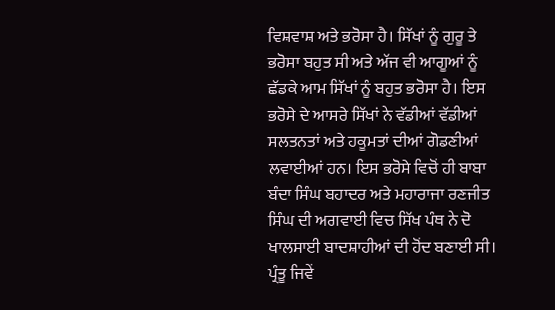ਵਿਸ਼ਵਾਸ਼ ਅਤੇ ਭਰੋਸਾ ਹੈ। ਸਿੱਖਾਂ ਨੂੰ ਗੁਰੂ ਤੇ ਭਰੋਸਾ ਬਹੁਤ ਸੀ ਅਤੇ ਅੱਜ ਵੀ ਆਗੂਆਂ ਨੂੰ ਛੱਡਕੇ ਆਮ ਸਿੱਖਾਂ ਨੂੰ ਬਹੁਤ ਭਰੋਸਾ ਹੈ। ਇਸ ਭਰੋਸੇ ਦੇ ਆਸਰੇ ਸਿੱਖਾਂ ਨੇ ਵੱਡੀਆਂ ਵੱਡੀਆਂ ਸਲਤਨਤਾਂ ਅਤੇ ਹਕੂਮਤਾਂ ਦੀਆਂ ਗੋਡਣੀਆਂ ਲਵਾਈਆਂ ਹਨ। ਇਸ ਭਰੋਸੇ ਵਿਚੋਂ ਹੀ ਬਾਬਾ ਬੰਦਾ ਸਿੰਘ ਬਹਾਦਰ ਅਤੇ ਮਹਾਰਾਜਾ ਰਣਜੀਤ ਸਿੰਘ ਦੀ ਅਗਵਾਈ ਵਿਚ ਸਿੱਖ ਪੰਥ ਨੇ ਦੋ ਖਾਲਸਾਈ ਬਾਦਸ਼ਾਹੀਆਂ ਦੀ ਹੋਂਦ ਬਣਾਈ ਸੀ। ਪ੍ਰੰਤੂ ਜਿਵੇਂ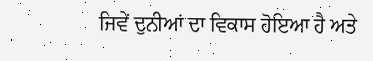ਜਿਵੇਂ ਦੁਨੀਆਂ ਦਾ ਵਿਕਾਸ ਹੋਇਆ ਹੈ ਅਤੇ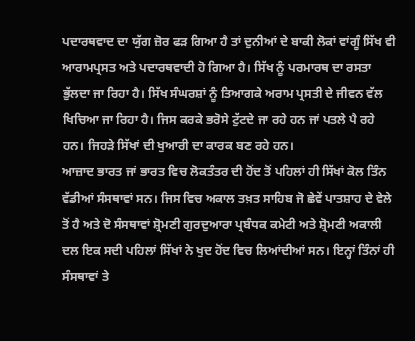ਪਦਾਰਥਵਾਦ ਦਾ ਯੁੱਗ ਜ਼ੋਰ ਫੜ ਗਿਆ ਹੈ ਤਾਂ ਦੁਨੀਆਂ ਦੇ ਬਾਕੀ ਲੋਕਾਂ ਵਾਂਗੂੰ ਸਿੱਖ ਵੀ ਆਰਾਮਪ੍ਰਸਤ ਅਤੇ ਪਦਾਰਥਵਾਦੀ ਹੋ ਗਿਆ ਹੈ। ਸਿੱਖ ਨੂੰ ਪਰਮਾਰਥ ਦਾ ਰਸਤਾ ਭੁੱਲਦਾ ਜਾ ਰਿਹਾ ਹੈ। ਸਿੱਖ ਸੰਘਰਸ਼ਾਂ ਨੂੰ ਤਿਆਗਕੇ ਅਰਾਮ ਪ੍ਰਸਤੀ ਦੇ ਜੀਵਨ ਵੱਲ ਖਿਚਿਆ ਜਾ ਰਿਹਾ ਹੈ। ਜਿਸ ਕਰਕੇ ਭਰੋਸੇ ਟੁੱਟਦੇ ਜਾ ਰਹੇ ਹਨ ਜਾਂ ਪਤਲੇ ਪੈ ਰਹੇ ਹਨ। ਜਿਹੜੇ ਸਿੱਖਾਂ ਦੀ ਖੁਆਰੀ ਦਾ ਕਾਰਕ ਬਣ ਰਹੇ ਹਨ।
ਆਜ਼ਾਦ ਭਾਰਤ ਜਾਂ ਭਾਰਤ ਵਿਚ ਲੋਕਤੰਤਰ ਦੀ ਹੋਂਦ ਤੋਂ ਪਹਿਲਾਂ ਹੀ ਸਿੱਖਾਂ ਕੋਲ ਤਿੰਨ ਵੱਡੀਆਂ ਸੰਸਥਾਵਾਂ ਸਨ। ਜਿਸ ਵਿਚ ਅਕਾਲ ਤਖ਼ਤ ਸਾਹਿਬ ਜੋ ਛੇਵੇਂ ਪਾਤਸ਼ਾਹ ਦੇ ਵੇਲੇ ਤੋਂ ਹੈ ਅਤੇ ਦੋ ਸੰਸਥਾਵਾਂ ਸ਼੍ਰੋਮਣੀ ਗੁਰਦੁਆਰਾ ਪ੍ਰਬੰਧਕ ਕਮੇਟੀ ਅਤੇ ਸ਼੍ਰੋਮਣੀ ਅਕਾਲੀ ਦਲ ਇਕ ਸਦੀ ਪਹਿਲਾਂ ਸਿੱਖਾਂ ਨੇ ਖੁਦ ਹੋਂਦ ਵਿਚ ਲਿਆਂਦੀਆਂ ਸਨ। ਇਨ੍ਹਾਂ ਤਿੰਨਾਂ ਹੀ ਸੰਸਥਾਵਾਂ ਤੇ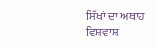ਸਿੱਖਾਂ ਦਾ ਅਥਾਹ ਵਿਸ਼ਵਾਸ਼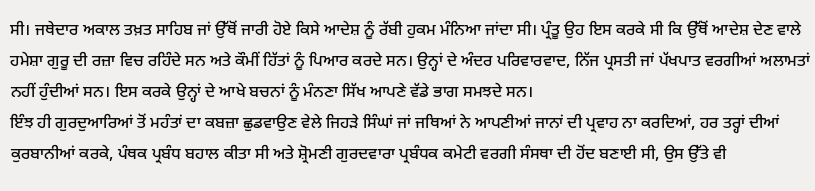ਸੀ। ਜਥੇਦਾਰ ਅਕਾਲ ਤਖ਼ਤ ਸਾਹਿਬ ਜਾਂ ਉੱਥੋਂ ਜਾਰੀ ਹੋਏ ਕਿਸੇ ਆਦੇਸ਼ ਨੂੰ ਰੱਬੀ ਹੁਕਮ ਮੰਨਿਆ ਜਾਂਦਾ ਸੀ। ਪ੍ਰੰਤੂ ਉਹ ਇਸ ਕਰਕੇ ਸੀ ਕਿ ਉੱਥੋਂ ਆਦੇਸ਼ ਦੇਣ ਵਾਲੇ ਹਮੇਸ਼ਾ ਗੁਰੂ ਦੀ ਰਜ਼ਾ ਵਿਚ ਰਹਿੰਦੇ ਸਨ ਅਤੇ ਕੌਮੀਂ ਹਿੱਤਾਂ ਨੂੰ ਪਿਆਰ ਕਰਦੇ ਸਨ। ਉਨ੍ਹਾਂ ਦੇ ਅੰਦਰ ਪਰਿਵਾਰਵਾਦ, ਨਿੱਜ ਪ੍ਰਸਤੀ ਜਾਂ ਪੱਖਪਾਤ ਵਰਗੀਆਂ ਅਲਾਮਤਾਂ ਨਹੀਂ ਹੁੰਦੀਆਂ ਸਨ। ਇਸ ਕਰਕੇ ਉਨ੍ਹਾਂ ਦੇ ਆਖੇ ਬਚਨਾਂ ਨੂੰ ਮੰਨਣਾ ਸਿੱਖ ਆਪਣੇ ਵੱਡੇ ਭਾਗ ਸਮਝਦੇ ਸਨ।
ਇੰਝ ਹੀ ਗੁਰਦੁਆਰਿਆਂ ਤੋਂ ਮਹੰਤਾਂ ਦਾ ਕਬਜ਼ਾ ਛੁਡਵਾਉਣ ਵੇਲੇ ਜਿਹੜੇ ਸਿੰਘਾਂ ਜਾਂ ਜਥਿਆਂ ਨੇ ਆਪਣੀਆਂ ਜਾਨਾਂ ਦੀ ਪ੍ਰਵਾਹ ਨਾ ਕਰਦਿਆਂ, ਹਰ ਤਰ੍ਹਾਂ ਦੀਆਂ ਕੁਰਬਾਨੀਆਂ ਕਰਕੇ, ਪੰਥਕ ਪ੍ਰਬੰਧ ਬਹਾਲ ਕੀਤਾ ਸੀ ਅਤੇ ਸ਼੍ਰੋਮਣੀ ਗੁਰਦਵਾਰਾ ਪ੍ਰਬੰਧਕ ਕਮੇਟੀ ਵਰਗੀ ਸੰਸਥਾ ਦੀ ਹੋਂਦ ਬਣਾਈ ਸੀ, ਉਸ ਉੱਤੇ ਵੀ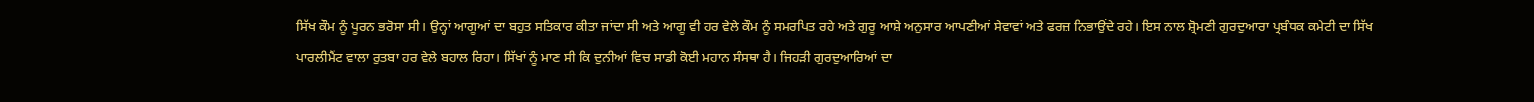ਸਿੱਖ ਕੌਮ ਨੂੰ ਪੂਰਨ ਭਰੋਸਾ ਸੀ। ਉਨ੍ਹਾਂ ਆਗੂਆਂ ਦਾ ਬਹੁਤ ਸਤਿਕਾਰ ਕੀਤਾ ਜਾਂਦਾ ਸੀ ਅਤੇ ਆਗੂ ਵੀ ਹਰ ਵੇਲੇ ਕੌਮ ਨੂੰ ਸਮਰਪਿਤ ਰਹੇ ਅਤੇ ਗੁਰੂ ਆਸ਼ੇ ਅਨੁਸਾਰ ਆਪਣੀਆਂ ਸੇਵਾਵਾਂ ਅਤੇ ਫਰਜ਼ ਨਿਭਾਉਂਦੇ ਰਹੇ। ਇਸ ਨਾਲ ਸ਼੍ਰੋਮਣੀ ਗੁਰਦੁਆਰਾ ਪ੍ਰਬੰਧਕ ਕਮੇਟੀ ਦਾ ਸਿੱਖ ਪਾਰਲੀਮੈਂਟ ਵਾਲਾ ਰੁਤਬਾ ਹਰ ਵੇਲੇ ਬਹਾਲ ਰਿਹਾ। ਸਿੱਖਾਂ ਨੂੰ ਮਾਣ ਸੀ ਕਿ ਦੁਨੀਆਂ ਵਿਚ ਸਾਡੀ ਕੋਈ ਮਹਾਨ ਸੰਸਥਾ ਹੈ। ਜਿਹੜੀ ਗੁਰਦੁਆਰਿਆਂ ਦਾ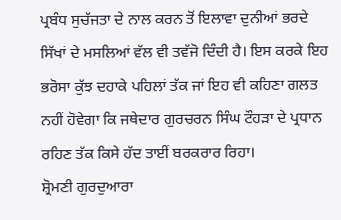ਪ੍ਰਬੰਧ ਸੁਚੱਜਤਾ ਦੇ ਨਾਲ ਕਰਨ ਤੋਂ ਇਲਾਵਾ ਦੁਨੀਆਂ ਭਰਦੇ ਸਿੱਖਾਂ ਦੇ ਮਸਲਿਆਂ ਵੱਲ ਵੀ ਤਵੱਜੋ ਦਿੰਦੀ ਹੈ। ਇਸ ਕਰਕੇ ਇਹ ਭਰੋਸਾ ਕੁੱਝ ਦਹਾਕੇ ਪਹਿਲਾਂ ਤੱਕ ਜਾਂ ਇਹ ਵੀ ਕਹਿਣਾ ਗਲਤ ਨਹੀਂ ਹੋਵੇਗਾ ਕਿ ਜਥੇਦਾਰ ਗੁਰਚਰਨ ਸਿੰਘ ਟੌਹੜਾ ਦੇ ਪ੍ਰਧਾਨ ਰਹਿਣ ਤੱਕ ਕਿਸੇ ਹੱਦ ਤਾਈਂ ਬਰਕਰਾਰ ਰਿਹਾ।
ਸ਼੍ਰੋਮਣੀ ਗੁਰਦੁਆਰਾ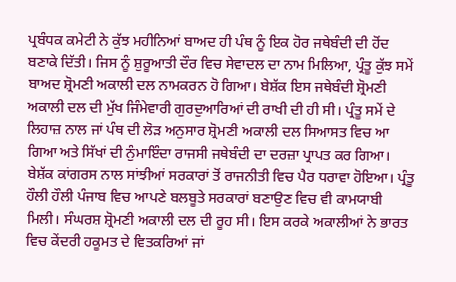ਪ੍ਰਬੰਧਕ ਕਮੇਟੀ ਨੇ ਕੁੱਝ ਮਹੀਨਿਆਂ ਬਾਅਦ ਹੀ ਪੰਥ ਨੂੰ ਇਕ ਹੋਰ ਜਥੇਬੰਦੀ ਦੀ ਹੋਂਦ ਬਣਾਕੇ ਦਿੱਤੀ। ਜਿਸ ਨੂੰ ਸ਼ੁਰੂਆਤੀ ਦੌਰ ਵਿਚ ਸੇਵਾਦਲ ਦਾ ਨਾਮ ਮਿਲਿਆ, ਪ੍ਰੰਤੂ ਕੁੱਝ ਸਮੇਂ ਬਾਅਦ ਸ਼੍ਰੋਮਣੀ ਅਕਾਲੀ ਦਲ ਨਾਮਕਰਨ ਹੋ ਗਿਆ। ਬੇਸ਼ੱਕ ਇਸ ਜਥੇਬੰਦੀ ਸ਼੍ਰੋਮਣੀ ਅਕਾਲੀ ਦਲ ਦੀ ਮੁੱਖ ਜਿੰਮੇਵਾਰੀ ਗੁਰਦੁਆਰਿਆਂ ਦੀ ਰਾਖੀ ਦੀ ਹੀ ਸੀ। ਪ੍ਰੰਤੂ ਸਮੇਂ ਦੇ ਲਿਹਾਜ਼ ਨਾਲ ਜਾਂ ਪੰਥ ਦੀ ਲੋੜ ਅਨੁਸਾਰ ਸ਼੍ਰੋਮਣੀ ਅਕਾਲੀ ਦਲ ਸਿਆਸਤ ਵਿਚ ਆ ਗਿਆ ਅਤੇ ਸਿੱਖਾਂ ਦੀ ਨੁੰਮਾਇੰਦਾ ਰਾਜਸੀ ਜਥੇਬੰਦੀ ਦਾ ਦਰਜ਼ਾ ਪ੍ਰਾਪਤ ਕਰ ਗਿਆ। ਬੇਸ਼ੱਕ ਕਾਂਗਰਸ ਨਾਲ ਸਾਂਝੀਆਂ ਸਰਕਾਰਾਂ ਤੋਂ ਰਾਜਨੀਤੀ ਵਿਚ ਪੈਰ ਧਰਾਵਾ ਹੋਇਆ। ਪ੍ਰੰਤੂ ਹੌਲੀ ਹੌਲੀ ਪੰਜਾਬ ਵਿਚ ਆਪਣੇ ਬਲਬੂਤੇ ਸਰਕਾਰਾਂ ਬਣਾਉਣ ਵਿਚ ਵੀ ਕਾਮਯਾਬੀ ਮਿਲੀ। ਸੰਘਰਸ਼ ਸ਼੍ਰੋਮਣੀ ਅਕਾਲੀ ਦਲ ਦੀ ਰੂਹ ਸੀ। ਇਸ ਕਰਕੇ ਅਕਾਲੀਆਂ ਨੇ ਭਾਰਤ ਵਿਚ ਕੇਂਦਰੀ ਹਕੂਮਤ ਦੇ ਵਿਤਕਰਿਆਂ ਜਾਂ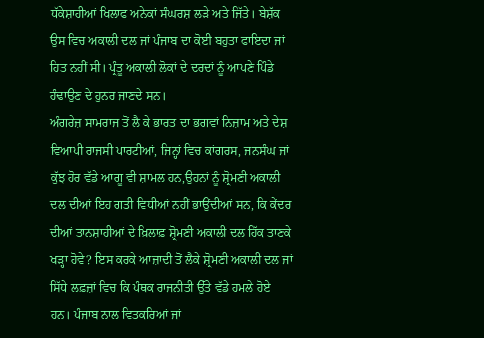ਧੱਕੇਸ਼ਾਹੀਆਂ ਖਿਲਾਫ ਅਨੇਕਾਂ ਸੰਘਰਸ਼ ਲੜੇ ਅਤੇ ਜਿੱਤੇ। ਬੇਸ਼ੱਕ ਉਸ ਵਿਚ ਅਕਾਲੀ ਦਲ ਜਾਂ ਪੰਜਾਬ ਦਾ ਕੋਈ ਬਹੁਤਾ ਫਾਇਦਾ ਜਾਂ ਹਿਤ ਨਹੀਂ ਸੀ। ਪ੍ਰੰਤੂ ਅਕਾਲੀ ਲੋਕਾਂ ਦੇ ਦਰਦਾਂ ਨੂੰ ਆਪਣੇ ਪਿੰਡੇ ਹੰਢਾਉਣ ਦੇ ਹੁਨਰ ਜਾਣਦੇ ਸਨ।
ਅੰਗਰੇਜ਼ ਸਾਮਰਾਜ ਤੋਂ ਲੈ ਕੇ ਭਾਰਤ ਦਾ ਭਗਵਾਂ ਨਿਜ਼ਾਮ ਅਤੇ ਦੇਸ਼ ਵਿਆਪੀ ਰਾਜਸੀ ਪਾਰਟੀਆਂ, ਜਿਨ੍ਹਾਂ ਵਿਚ ਕਾਂਗਰਸ, ਜਨਸੰਘ ਜਾਂ ਕੁੱਝ ਹੋਰ ਵੱਡੇ ਆਗੂ ਵੀ ਸ਼ਾਮਲ ਹਨ,ਉਹਨਾਂ ਨੂੰ ਸ਼੍ਰੋਮਣੀ ਅਕਾਲੀ ਦਲ ਦੀਆਂ ਇਹ ਗਤੀ ਵਿਧੀਆਂ ਨਹੀਂ ਭਾਉਂਦੀਆਂ ਸਨ, ਕਿ ਕੇਂਦਰ ਦੀਆਂ ਤਾਨਸ਼ਾਹੀਆਂ ਦੇ ਖ਼ਿਲਾਫ਼ ਸ਼੍ਰੋਮਣੀ ਅਕਾਲੀ ਦਲ ਹਿੱਕ ਤਾਣਕੇ ਖੜ੍ਹਾ ਹੋਵੇ? ਇਸ ਕਰਕੇ ਆਜ਼ਾਦੀ ਤੋਂ ਲੈਕੇ ਸ਼੍ਰੋਮਣੀ ਅਕਾਲੀ ਦਲ ਜਾਂ ਸਿੱਧੇ ਲਫ਼ਜ਼ਾਂ ਵਿਚ ਕਿ ਪੰਥਕ ਰਾਜਨੀਤੀ ਉੱਤੇ ਵੱਡੇ ਹਮਲੇ ਹੋਏ ਹਨ। ਪੰਜਾਬ ਨਾਲ ਵਿਤਕਰਿਆਂ ਜਾਂ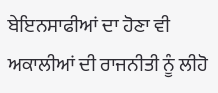ਬੇਇਨਸਾਫੀਆਂ ਦਾ ਹੋਣਾ ਵੀ ਅਕਾਲੀਆਂ ਦੀ ਰਾਜਨੀਤੀ ਨੂੰ ਲੀਹੋ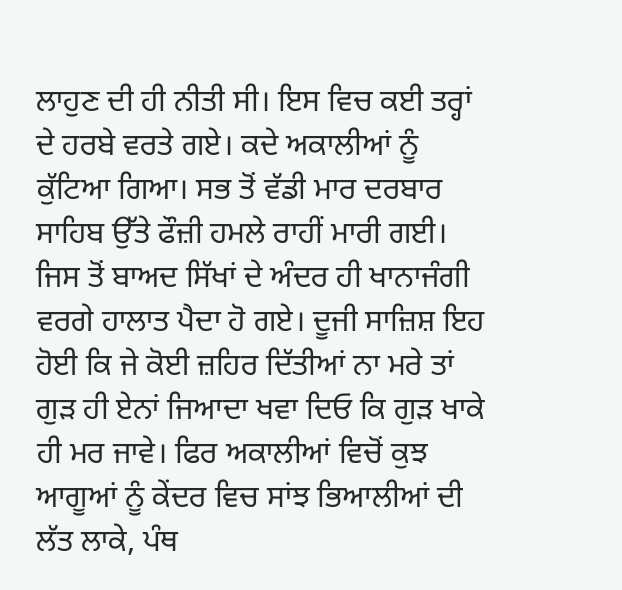ਲਾਹੁਣ ਦੀ ਹੀ ਨੀਤੀ ਸੀ। ਇਸ ਵਿਚ ਕਈ ਤਰ੍ਹਾਂ ਦੇ ਹਰਬੇ ਵਰਤੇ ਗਏ। ਕਦੇ ਅਕਾਲੀਆਂ ਨੂੰ ਕੁੱਟਿਆ ਗਿਆ। ਸਭ ਤੋਂ ਵੱਡੀ ਮਾਰ ਦਰਬਾਰ ਸਾਹਿਬ ਉੱਤੇ ਫੌਜ਼ੀ ਹਮਲੇ ਰਾਹੀਂ ਮਾਰੀ ਗਈ। ਜਿਸ ਤੋਂ ਬਾਅਦ ਸਿੱਖਾਂ ਦੇ ਅੰਦਰ ਹੀ ਖਾਨਾਜੰਗੀ ਵਰਗੇ ਹਾਲਾਤ ਪੈਦਾ ਹੋ ਗਏ। ਦੂਜੀ ਸਾਜ਼ਿਸ਼ ਇਹ ਹੋਈ ਕਿ ਜੇ ਕੋਈ ਜ਼ਹਿਰ ਦਿੱਤੀਆਂ ਨਾ ਮਰੇ ਤਾਂ ਗੁੜ ਹੀ ਏਨਾਂ ਜਿਆਦਾ ਖਵਾ ਦਿਓ ਕਿ ਗੁੜ ਖਾਕੇ ਹੀ ਮਰ ਜਾਵੇ। ਫਿਰ ਅਕਾਲੀਆਂ ਵਿਚੋਂ ਕੁਝ ਆਗੂਆਂ ਨੂੰ ਕੇਂਦਰ ਵਿਚ ਸਾਂਝ ਭਿਆਲੀਆਂ ਦੀ ਲੱਤ ਲਾਕੇ, ਪੰਥ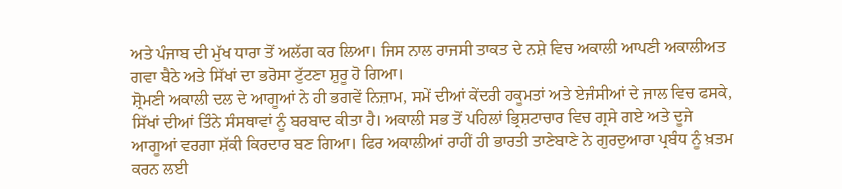ਅਤੇ ਪੰਜਾਬ ਦੀ ਮੁੱਖ ਧਾਰਾ ਤੋਂ ਅਲੱਗ ਕਰ ਲਿਆ। ਜਿਸ ਨਾਲ ਰਾਜਸੀ ਤਾਕਤ ਦੇ ਨਸ਼ੇ ਵਿਚ ਅਕਾਲੀ ਆਪਣੀ ਅਕਾਲੀਅਤ ਗਵਾ ਬੈਠੇ ਅਤੇ ਸਿੱਖਾਂ ਦਾ ਭਰੋਸਾ ਟੁੱਟਣਾ ਸ਼ੁਰੂ ਹੋ ਗਿਆ।
ਸ਼੍ਰੋਮਣੀ ਅਕਾਲੀ ਦਲ ਦੇ ਆਗੂਆਂ ਨੇ ਹੀ ਭਗਵੇਂ ਨਿਜ਼ਾਮ, ਸਮੇਂ ਦੀਆਂ ਕੇਂਦਰੀ ਹਕੂਮਤਾਂ ਅਤੇ ਏਜੰਸੀਆਂ ਦੇ ਜਾਲ ਵਿਚ ਫਸਕੇ, ਸਿੱਖਾਂ ਦੀਆਂ ਤਿੰਨੇ ਸੰਸਥਾਵਾਂ ਨੂੰ ਬਰਬਾਦ ਕੀਤਾ ਹੈ। ਅਕਾਲੀ ਸਭ ਤੋਂ ਪਹਿਲਾਂ ਭ੍ਰਿਸ਼ਟਾਚਾਰ ਵਿਚ ਗ੍ਰਸੇ ਗਏ ਅਤੇ ਦੂਜੇ ਆਗੂਆਂ ਵਰਗਾ ਸ਼ੱਕੀ ਕਿਰਦਾਰ ਬਣ ਗਿਆ। ਫਿਰ ਅਕਾਲੀਆਂ ਰਾਹੀਂ ਹੀ ਭਾਰਤੀ ਤਾਣੇਬਾਣੇ ਨੇ ਗੁਰਦੁਆਰਾ ਪ੍ਰਬੰਧ ਨੂੰ ਖ਼ਤਮ ਕਰਨ ਲਈ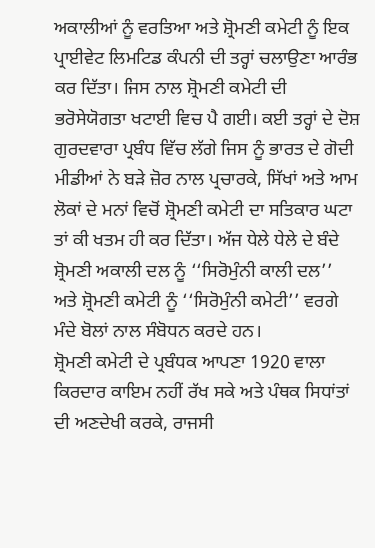ਅਕਾਲੀਆਂ ਨੂੰ ਵਰਤਿਆ ਅਤੇ ਸ਼੍ਰੋਮਣੀ ਕਮੇਟੀ ਨੂੰ ਇਕ ਪ੍ਰਾਈਵੇਟ ਲਿਮਟਿਡ ਕੰਪਨੀ ਦੀ ਤਰ੍ਹਾਂ ਚਲਾਉਣਾ ਆਰੰਭ ਕਰ ਦਿੱਤਾ। ਜਿਸ ਨਾਲ ਸ਼੍ਰੋਮਣੀ ਕਮੇਟੀ ਦੀ ਭਰੋਸੇਯੋਗਤਾ ਖਟਾਈ ਵਿਚ ਪੈ ਗਈ। ਕਈ ਤਰ੍ਹਾਂ ਦੇ ਦੋਸ਼ ਗੁਰਦਵਾਰਾ ਪ੍ਰਬੰਧ ਵਿੱਚ ਲੱਗੇ ਜਿਸ ਨੂੰ ਭਾਰਤ ਦੇ ਗੋਦੀ ਮੀਡੀਆਂ ਨੇ ਬੜੇ ਜ਼ੋਰ ਨਾਲ ਪ੍ਰਚਾਰਕੇ, ਸਿੱਖਾਂ ਅਤੇ ਆਮ ਲੋਕਾਂ ਦੇ ਮਨਾਂ ਵਿਚੋਂ ਸ਼੍ਰੋਮਣੀ ਕਮੇਟੀ ਦਾ ਸਤਿਕਾਰ ਘਟਾ ਤਾਂ ਕੀ ਖਤਮ ਹੀ ਕਰ ਦਿੱਤਾ। ਅੱਜ ਧੇਲੇ ਧੇਲੇ ਦੇ ਬੰਦੇ ਸ਼੍ਰੋਮਣੀ ਅਕਾਲੀ ਦਲ ਨੂੰ ‘‘ਸਿਰੋਮੁੰਨੀ ਕਾਲੀ ਦਲ’’ ਅਤੇ ਸ਼੍ਰੋਮਣੀ ਕਮੇਟੀ ਨੂੰ ‘‘ਸਿਰੋਮੁੰਨੀ ਕਮੇਟੀ’’ ਵਰਗੇ ਮੰਦੇ ਬੋਲਾਂ ਨਾਲ ਸੰਬੋਧਨ ਕਰਦੇ ਹਨ।
ਸ਼੍ਰੋਮਣੀ ਕਮੇਟੀ ਦੇ ਪ੍ਰਬੰਧਕ ਆਪਣਾ 1920 ਵਾਲਾ ਕਿਰਦਾਰ ਕਾਇਮ ਨਹੀਂ ਰੱਖ ਸਕੇ ਅਤੇ ਪੰਥਕ ਸਿਧਾਂਤਾਂ ਦੀ ਅਣਦੇਖੀ ਕਰਕੇ, ਰਾਜਸੀ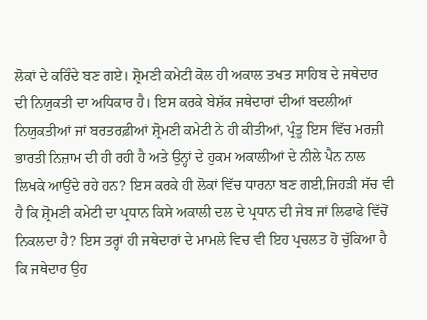ਲੋਕਾਂ ਦੇ ਕਰਿੰਦੇ ਬਣ ਗਏ। ਸ਼੍ਰੋਮਣੀ ਕਮੇਟੀ ਕੋਲ ਹੀ ਅਕਾਲ ਤਖਤ ਸਾਹਿਬ ਦੇ ਜਥੇਦਾਰ ਦੀ ਨਿਯੁਕਤੀ ਦਾ ਅਧਿਕਾਰ ਹੈ। ਇਸ ਕਰਕੇ ਬੇਸ਼ੱਕ ਜਥੇਦਾਰਾਂ ਦੀਆਂ ਬਦਲੀਆਂ ਨਿਯੁਕਤੀਆਂ ਜਾਂ ਬਰਤਰਫ਼ੀਆਂ ਸ਼੍ਰੋਮਣੀ ਕਮੇਟੀ ਨੇ ਹੀ ਕੀਤੀਆਂ, ਪ੍ਰੰਤੂ ਇਸ ਵਿੱਚ ਮਰਜ਼ੀ ਭਾਰਤੀ ਨਿਜ਼ਾਮ ਦੀ ਹੀ ਰਹੀ ਹੈ ਅਤੇ ਉਨ੍ਹਾਂ ਦੇ ਹੁਕਮ ਅਕਾਲੀਆਂ ਦੇ ਨੀਲੇ ਪੈਨ ਨਾਲ ਲਿਖਕੇ ਆਉਂਦੇ ਰਹੇ ਹਨ? ਇਸ ਕਰਕੇ ਹੀ ਲੋਕਾਂ ਵਿੱਚ ਧਾਰਨਾ ਬਣ ਗਈ,ਜਿਹੜੀ ਸੱਚ ਵੀ ਹੈ ਕਿ ਸ਼੍ਰੋਮਣੀ ਕਮੇਟੀ ਦਾ ਪ੍ਰਧਾਨ ਕਿਸੇ ਅਕਾਲੀ ਦਲ ਦੇ ਪ੍ਰਧਾਨ ਦੀ ਜੇਬ ਜਾਂ ਲਿਫਾਫੇ ਵਿੱਚੋਂ ਨਿਕਲਦਾ ਹੈ? ਇਸ ਤਰ੍ਹਾਂ ਹੀ ਜਥੇਦਾਰਾਂ ਦੇ ਮਾਮਲੇ ਵਿਚ ਵੀ ਇਹ ਪ੍ਰਚਲਤ ਹੋ ਚੁੱਕਿਆ ਹੈ ਕਿ ਜਥੇਦਾਰ ਉਹ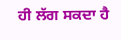ਹੀ ਲੱਗ ਸਕਦਾ ਹੈ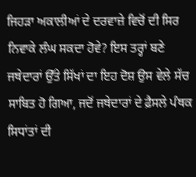ਜਿਹੜਾ ਅਕਾਲੀਆਂ ਦੇ ਦਰਵਾਜ਼ੇ ਵਿਚੋਂ ਦੀ ਸਿਰ ਨਿਵਾਕੇ ਲੰਘ ਸਕਦਾ ਹੋਵੇ? ਇਸ ਤਰ੍ਹਾਂ ਬਣੇ ਜਥੇਦਾਰਾਂ ਉੱਤੇ ਸਿੱਖਾਂ ਦਾ ਇਹ ਦੋਸ਼ ਉਸ ਵੇਲੇ ਸੱਚ ਸਾਬਿਤ ਹੋ ਗਿਆ, ਜਦੋਂ ਜਥੇਦਾਰਾਂ ਦੇ ਫ਼ੈਸਲੇ ਪੰਥਕ ਸਿਧਾਂਤਾਂ ਦੀ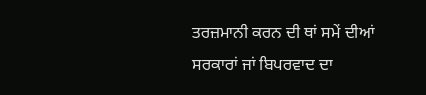ਤਰਜ਼ਮਾਨੀ ਕਰਨ ਦੀ ਥਾਂ ਸਮੇਂ ਦੀਆਂ ਸਰਕਾਰਾਂ ਜਾਂ ਬਿਪਰਵਾਦ ਦਾ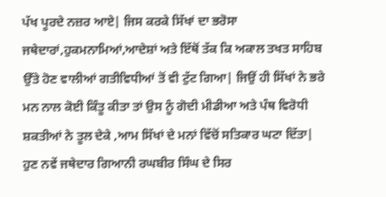ਪੱਖ ਪੂਰਦੇ ਨਜ਼ਰ ਆਏ| ਜਿਸ ਕਰਕੇ ਸਿੱਖਾਂ ਦਾ ਭਰੋਸਾ ਜਥੇਦਾਰਾਂ,ਹੁਕਮਨਾਮਿਆਂ,ਆਦੇਸ਼ਾਂ ਅਤੇ ਇੱਥੋਂ ਤੱਕ ਕਿ ਅਕਾਲ ਤਖਤ ਸਾਹਿਬ ਉੱਤੇ ਹੋਣ ਵਾਲੀਆਂ ਗਤੀਵਿਧੀਆਂ ਤੋਂ ਵੀ ਟੁੱਟ ਗਿਆ| ਜਿਉਂ ਹੀ ਸਿੱਖਾਂ ਨੇ ਭਰੇ ਮਨ ਨਾਲ ਕੋਈ ਕਿੰਤੂ ਕੀਤਾ ਤਾਂ ਉਸ ਨੂੰ ਗੋਦੀ ਮੀਡੀਆ ਅਤੇ ਪੰਥ ਵਿਰੋਧੀ ਸ਼ਕਤੀਆਂ ਨੇ ਤੂਲ ਦੇਕੇ ,ਆਮ ਸਿੱਖਾਂ ਦੇ ਮਨਾਂ ਵਿੱਚੋਂ ਸਤਿਕਾਰ ਘਟਾ ਦਿੱਤਾ|
ਹੁਣ ਨਵੇਂ ਜਥੇਦਾਰ ਗਿਆਨੀ ਰਘਬੀਰ ਸਿੰਘ ਦੇ ਸਿਰ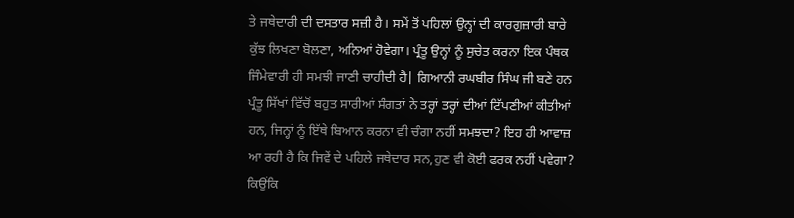ਤੇ ਜਥੇਦਾਰੀ ਦੀ ਦਸਤਾਰ ਸਜ਼ੀ ਹੈ। ਸਮੇਂ ਤੋਂ ਪਹਿਲਾਂ ਉਨ੍ਹਾਂ ਦੀ ਕਾਰਗੁਜ਼ਾਰੀ ਬਾਰੇ ਕੁੱਝ ਲਿਖਣਾ ਬੋਲਣਾ, ਅਨਿਆਂ ਹੋਵੇਗਾ। ਪ੍ਰੰਤੂ ਉਨ੍ਹਾਂ ਨੂੰ ਸੁਚੇਤ ਕਰਨਾ ਇਕ ਪੰਥਕ ਜਿੰਮੇਵਾਰੀ ਹੀ ਸਮਝੀ ਜਾਣੀ ਚਾਹੀਦੀ ਹੈ| ਗਿਆਨੀ ਰਘਬੀਰ ਸਿੰਘ ਜੀ ਬਣੇ ਹਨ ਪ੍ਰੰਤੂ ਸਿੱਖਾਂ ਵਿੱਚੋਂ ਬਹੁਤ ਸਾਰੀਆਂ ਸੰਗਤਾਂ ਨੇ ਤਰ੍ਹਾਂ ਤਰ੍ਹਾਂ ਦੀਆਂ ਟਿੱਪਣੀਆਂ ਕੀਤੀਆਂ ਹਨ, ਜਿਨ੍ਹਾਂ ਨੂੰ ਇੱਥੇ ਬਿਆਨ ਕਰਨਾ ਵੀ ਚੰਗਾ ਨਹੀਂ ਸਮਝਦਾ? ਇਹ ਹੀ ਆਵਾਜ਼ ਆ ਰਹੀ ਹੈ ਕਿ ਜਿਵੇਂ ਦੇ ਪਹਿਲੇ ਜਥੇਦਾਰ ਸਨ,ਹੁਣ ਵੀ ਕੋਈ ਫਰਕ ਨਹੀਂ ਪਵੇਗਾ? ਕਿਉਂਕਿ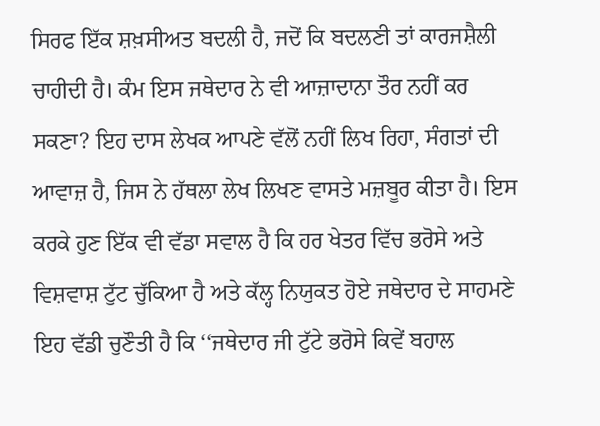ਸਿਰਫ ਇੱਕ ਸ਼ਖ਼ਸੀਅਤ ਬਦਲੀ ਹੈ, ਜਦੋਂ ਕਿ ਬਦਲਣੀ ਤਾਂ ਕਾਰਜਸ਼ੈਲੀ ਚਾਹੀਦੀ ਹੈ। ਕੰਮ ਇਸ ਜਥੇਦਾਰ ਨੇ ਵੀ ਆਜ਼ਾਦਾਨਾ ਤੌਰ ਨਹੀਂ ਕਰ ਸਕਣਾ? ਇਹ ਦਾਸ ਲੇਖਕ ਆਪਣੇ ਵੱਲੋਂ ਨਹੀਂ ਲਿਖ ਰਿਹਾ, ਸੰਗਤਾਂ ਦੀ ਆਵਾਜ਼ ਹੈ, ਜਿਸ ਨੇ ਹੱਥਲਾ ਲੇਖ ਲਿਖਣ ਵਾਸਤੇ ਮਜ਼ਬੂਰ ਕੀਤਾ ਹੈ। ਇਸ ਕਰਕੇ ਹੁਣ ਇੱਕ ਵੀ ਵੱਡਾ ਸਵਾਲ ਹੈ ਕਿ ਹਰ ਖੇਤਰ ਵਿੱਚ ਭਰੋਸੇ ਅਤੇ ਵਿਸ਼ਵਾਸ਼ ਟੁੱਟ ਚੁੱਕਿਆ ਹੈ ਅਤੇ ਕੱਲ੍ਹ ਨਿਯੁਕਤ ਹੋਏ ਜਥੇਦਾਰ ਦੇ ਸਾਹਮਣੇ ਇਹ ਵੱਡੀ ਚੁਣੌਤੀ ਹੈ ਕਿ ‘‘ਜਥੇਦਾਰ ਜੀ ਟੁੱਟੇ ਭਰੋਸੇ ਕਿਵੇਂ ਬਹਾਲ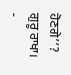ਹੋਣਗੇ’’? ਗੁਰੂ ਰਾਖਾ।
-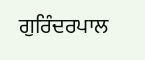ਗੁਰਿੰਦਰਪਾਲ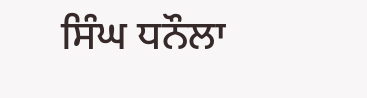ਸਿੰਘ ਧਨੌਲਾ